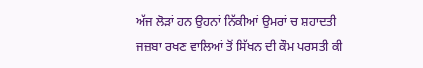ਅੱਜ ਲੋੜਾਂ ਹਨ ਉਹਨਾਂ ਨਿੱਕੀਆਂ ਉਮਰਾਂ ਚ ਸ਼ਹਾਦਤੀ ਜਜ਼ਬਾ ਰਖਣ ਵਾਲਿਆਂ ਤੋਂ ਸਿੱਖਨ ਦੀ ਕੌਮ ਪਰਸਤੀ ਕੀ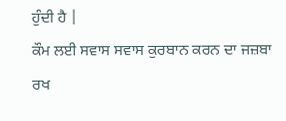ਹੁੰਦੀ ਹੈ |
ਕੌਮ ਲਈ ਸਵਾਸ ਸਵਾਸ ਕੁਰਬਾਨ ਕਰਨ ਦਾ ਜਜ਼ਬਾ ਰਖ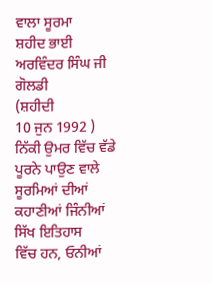ਵਾਲਾ ਸੂਰਮਾ
ਸ਼ਹੀਦ ਭਾਈ ਅਰਵਿੰਦਰ ਸਿੰਘ ਜੀ ਗੋਲਡੀ
(ਸ਼ਹੀਦੀ
10 ਜੁਨ 1992 )
ਨਿੱਕੀ ਉਮਰ ਵਿੱਚ ਵੱਡੇ ਪੂਰਨੇ ਪਾਉਣ ਵਾਲੇ ਸੂਰਮਿਆਂ ਦੀਆਂ ਕਹਾਣੀਆਂ ਜਿੰਨੀਆਂ ਸਿੱਖ ਇਤਿਹਾਸ
ਵਿੱਚ ਹਨ, ਓਨੀਆਂ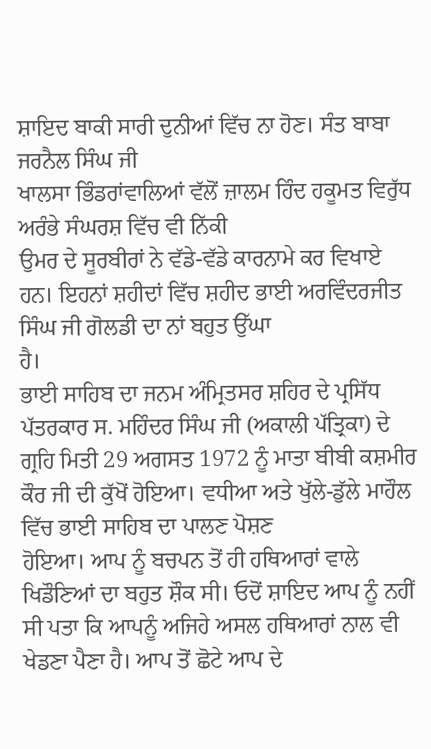ਸ਼ਾਇਦ ਬਾਕੀ ਸਾਰੀ ਦੁਨੀਆਂ ਵਿੱਚ ਨਾ ਹੋਣ। ਸੰਤ ਬਾਬਾ ਜਰਨੈਲ ਸਿੰਘ ਜੀ
ਖਾਲਸਾ ਭਿੰਡਰਾਂਵਾਲਿਆਂ ਵੱਲੋਂ ਜ਼ਾਲਮ ਹਿੰਦ ਹਕੂਮਤ ਵਿਰੁੱਧ ਅਰੰਭੇ ਸੰਘਰਸ਼ ਵਿੱਚ ਵੀ ਨਿੱਕੀ
ਉਮਰ ਦੇ ਸੂਰਬੀਰਾਂ ਨੇ ਵੱਡੇ-ਵੱਡੇ ਕਾਰਨਾਮੇ ਕਰ ਵਿਖਾਏ ਹਨ। ਇਹਨਾਂ ਸ਼ਹੀਦਾਂ ਵਿੱਚ ਸ਼ਹੀਦ ਭਾਈ ਅਰਵਿੰਦਰਜੀਤ ਸਿੰਘ ਜੀ ਗੋਲਡੀ ਦਾ ਨਾਂ ਬਹੁਤ ਉੱਘਾ
ਹੈ।
ਭਾਈ ਸਾਹਿਬ ਦਾ ਜਨਮ ਅੰਮ੍ਰਿਤਸਰ ਸ਼ਹਿਰ ਦੇ ਪ੍ਰਸਿੱਧ ਪੱਤਰਕਾਰ ਸ. ਮਹਿੰਦਰ ਸਿੰਘ ਜੀ (ਅਕਾਲੀ ਪੱਤ੍ਰਿਕਾ) ਦੇ ਗ੍ਰਹਿ ਮਿਤੀ 29 ਅਗਸਤ 1972 ਨੂੰ ਮਾਤਾ ਬੀਬੀ ਕਸ਼ਮੀਰ ਕੌਰ ਜੀ ਦੀ ਕੁੱਖੋਂ ਹੋਇਆ। ਵਧੀਆ ਅਤੇ ਖੁੱਲੇ-ਡੁੱਲੇ ਮਾਹੌਲ ਵਿੱਚ ਭਾਈ ਸਾਹਿਬ ਦਾ ਪਾਲਣ ਪੋਸ਼ਣ
ਹੋਇਆ। ਆਪ ਨੂੰ ਬਚਪਨ ਤੋਂ ਹੀ ਹਥਿਆਰਾਂ ਵਾਲੇ ਖਿਡੌਣਿਆਂ ਦਾ ਬਹੁਤ ਸ਼ੌਕ ਸੀ। ਓਦੋਂ ਸ਼ਾਇਦ ਆਪ ਨੂੰ ਨਹੀਂ ਸੀ ਪਤਾ ਕਿ ਆਪਨੂੰ ਅਜਿਹੇ ਅਸਲ ਹਥਿਆਰਾਂ ਨਾਲ ਵੀ ਖੇਡਣਾ ਪੈਣਾ ਹੈ। ਆਪ ਤੋਂ ਛੋਟੇ ਆਪ ਦੇ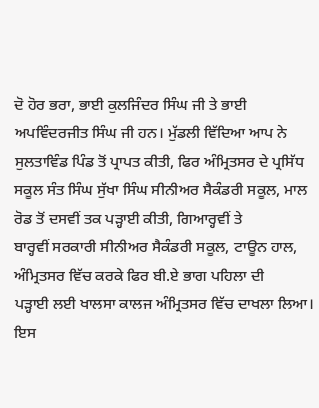ਦੋ ਹੋਰ ਭਰਾ, ਭਾਈ ਕੁਲਜਿੰਦਰ ਸਿੰਘ ਜੀ ਤੇ ਭਾਈ ਅਪਵਿੰਦਰਜੀਤ ਸਿੰਘ ਜੀ ਹਨ। ਮੁੱਡਲੀ ਵਿੱਦਿਆ ਆਪ ਨੇ ਸੁਲਤਾਵਿੰਡ ਪਿੰਡ ਤੋਂ ਪ੍ਰਾਪਤ ਕੀਤੀ, ਫਿਰ ਅੰਮ੍ਰਿਤਸਰ ਦੇ ਪ੍ਰਸਿੱਧ ਸਕੂਲ ਸੰਤ ਸਿੰਘ ਸੁੱਖਾ ਸਿੰਘ ਸੀਨੀਅਰ ਸੈਕੰਡਰੀ ਸਕੂਲ, ਮਾਲ ਰੋਡ ਤੋਂ ਦਸਵੀਂ ਤਕ ਪਡ਼੍ਹਾਈ ਕੀਤੀ, ਗਿਆਰ੍ਹਵੀਂ ਤੇ
ਬਾਰ੍ਹਵੀਂ ਸਰਕਾਰੀ ਸੀਨੀਅਰ ਸੈਕੰਡਰੀ ਸਕੂਲ, ਟਾਊਨ ਹਾਲ, ਅੰਮ੍ਰਿਤਸਰ ਵਿੱਚ ਕਰਕੇ ਫਿਰ ਬੀ.ਏ ਭਾਗ ਪਹਿਲਾ ਦੀ
ਪਡ਼੍ਹਾਈ ਲਈ ਖਾਲਸਾ ਕਾਲਜ ਅੰਮ੍ਰਿਤਸਰ ਵਿੱਚ ਦਾਖਲਾ ਲਿਆ।
ਇਸ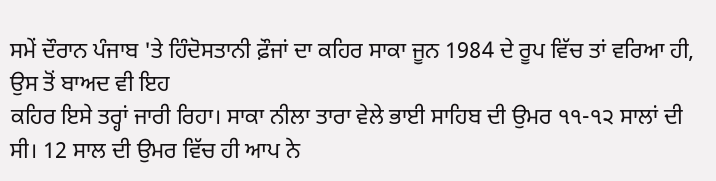ਸਮੇਂ ਦੌਰਾਨ ਪੰਜਾਬ 'ਤੇ ਹਿੰਦੋਸਤਾਨੀ ਫ਼ੌਜਾਂ ਦਾ ਕਹਿਰ ਸਾਕਾ ਜੂਨ 1984 ਦੇ ਰੂਪ ਵਿੱਚ ਤਾਂ ਵਰਿਆ ਹੀ, ਉਸ ਤੋਂ ਬਾਅਦ ਵੀ ਇਹ
ਕਹਿਰ ਇਸੇ ਤਰ੍ਹਾਂ ਜਾਰੀ ਰਿਹਾ। ਸਾਕਾ ਨੀਲਾ ਤਾਰਾ ਵੇਲੇ ਭਾਈ ਸਾਹਿਬ ਦੀ ਉਮਰ ੧੧-੧੨ ਸਾਲਾਂ ਦੀ ਸੀ। 12 ਸਾਲ ਦੀ ਉਮਰ ਵਿੱਚ ਹੀ ਆਪ ਨੇ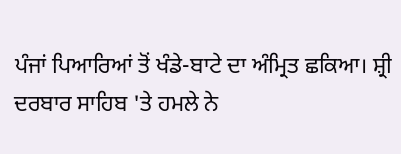ਪੰਜਾਂ ਪਿਆਰਿਆਂ ਤੋਂ ਖੰਡੇ-ਬਾਟੇ ਦਾ ਅੰਮ੍ਰਿਤ ਛਕਿਆ। ਸ਼੍ਰੀ ਦਰਬਾਰ ਸਾਹਿਬ 'ਤੇ ਹਮਲੇ ਨੇ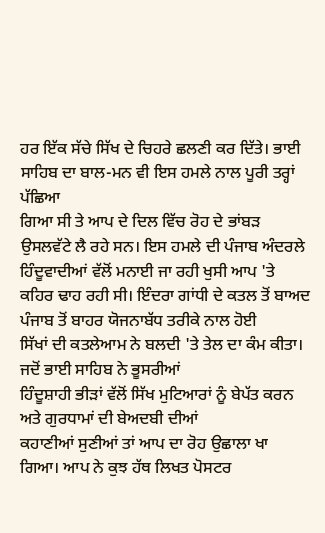ਹਰ ਇੱਕ ਸੱਚੇ ਸਿੱਖ ਦੇ ਚਿਹਰੇ ਛਲਣੀ ਕਰ ਦਿੱਤੇ। ਭਾਈ ਸਾਹਿਬ ਦਾ ਬਾਲ-ਮਨ ਵੀ ਇਸ ਹਮਲੇ ਨਾਲ ਪੂਰੀ ਤਰ੍ਹਾਂ ਪੱਛਿਆ
ਗਿਆ ਸੀ ਤੇ ਆਪ ਦੇ ਦਿਲ ਵਿੱਚ ਰੋਹ ਦੇ ਭਾਂਬੜ ਉਸਲਵੱਟੇ ਲੈ ਰਹੇ ਸਨ। ਇਸ ਹਮਲੇ ਦੀ ਪੰਜਾਬ ਅੰਦਰਲੇ ਹਿੰਦੂਵਾਦੀਆਂ ਵੱਲੋਂ ਮਨਾਈ ਜਾ ਰਹੀ ਖੁਸੀ ਆਪ 'ਤੇ ਕਹਿਰ ਢਾਹ ਰਹੀ ਸੀ। ਇੰਦਰਾ ਗਾਂਧੀ ਦੇ ਕਤਲ ਤੋਂ ਬਾਅਦ ਪੰਜਾਬ ਤੋਂ ਬਾਹਰ ਯੋਜਨਾਬੱਧ ਤਰੀਕੇ ਨਾਲ ਹੋਈ
ਸਿੱਖਾਂ ਦੀ ਕਤਲੇਆਮ ਨੇ ਬਲਦੀ 'ਤੇ ਤੇਲ ਦਾ ਕੰਮ ਕੀਤਾ।
ਜਦੋਂ ਭਾਈ ਸਾਹਿਬ ਨੇ ਭੂਸਰੀਆਂ
ਹਿੰਦੂਸ਼ਾਹੀ ਭੀਡ਼ਾਂ ਵੱਲੋਂ ਸਿੱਖ ਮੁਟਿਆਰਾਂ ਨੂੰ ਬੇਪੱਤ ਕਰਨ ਅਤੇ ਗੁਰਧਾਮਾਂ ਦੀ ਬੇਅਦਬੀ ਦੀਆਂ
ਕਹਾਣੀਆਂ ਸੁਣੀਆਂ ਤਾਂ ਆਪ ਦਾ ਰੋਹ ਉਛਾਲਾ ਖਾ ਗਿਆ। ਆਪ ਨੇ ਕੁਝ ਹੱਥ ਲਿਖਤ ਪੋਸਟਰ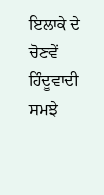ਇਲਾਕੇ ਦੇ ਚੋਣਵੇਂ ਹਿੰਦੂਵਾਦੀ ਸਮਝੇ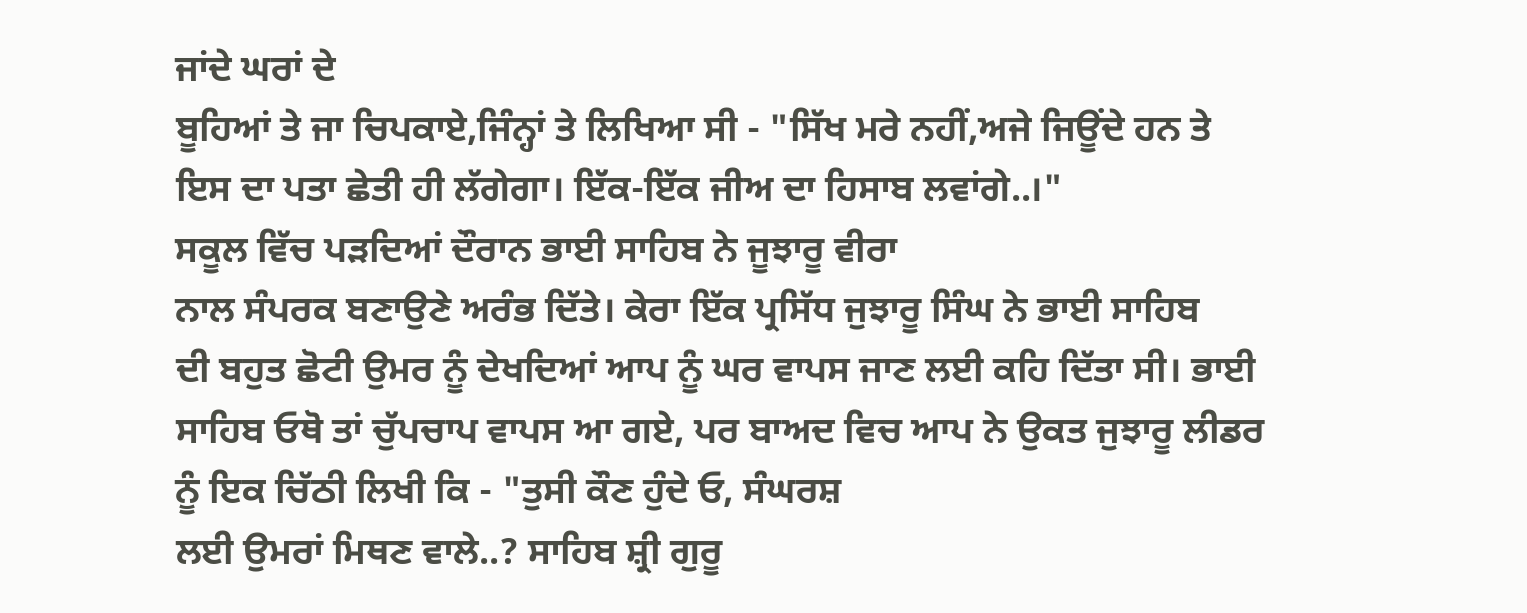ਜਾਂਦੇ ਘਰਾਂ ਦੇ
ਬੂਹਿਆਂ ਤੇ ਜਾ ਚਿਪਕਾਏ,ਜਿੰਨ੍ਹਾਂ ਤੇ ਲਿਖਿਆ ਸੀ - "ਸਿੱਖ ਮਰੇ ਨਹੀਂ,ਅਜੇ ਜਿਊਂਦੇ ਹਨ ਤੇ
ਇਸ ਦਾ ਪਤਾ ਛੇਤੀ ਹੀ ਲੱਗੇਗਾ। ਇੱਕ-ਇੱਕ ਜੀਅ ਦਾ ਹਿਸਾਬ ਲਵਾਂਗੇ..।"
ਸਕੂਲ ਵਿੱਚ ਪੜਦਿਆਂ ਦੌਰਾਨ ਭਾਈ ਸਾਹਿਬ ਨੇ ਜੂਝਾਰੂ ਵੀਰਾ
ਨਾਲ ਸੰਪਰਕ ਬਣਾਉਣੇ ਅਰੰਭ ਦਿੱਤੇ। ਕੇਰਾ ਇੱਕ ਪ੍ਰਸਿੱਧ ਜੁਝਾਰੂ ਸਿੰਘ ਨੇ ਭਾਈ ਸਾਹਿਬ
ਦੀ ਬਹੁਤ ਛੋਟੀ ਉਮਰ ਨੂੰ ਦੇਖਦਿਆਂ ਆਪ ਨੂੰ ਘਰ ਵਾਪਸ ਜਾਣ ਲਈ ਕਹਿ ਦਿੱਤਾ ਸੀ। ਭਾਈ ਸਾਹਿਬ ਓਥੋ ਤਾਂ ਚੁੱਪਚਾਪ ਵਾਪਸ ਆ ਗਏ, ਪਰ ਬਾਅਦ ਵਿਚ ਆਪ ਨੇ ਉਕਤ ਜੁਝਾਰੂ ਲੀਡਰ ਨੂੰ ਇਕ ਚਿੱਠੀ ਲਿਖੀ ਕਿ - "ਤੁਸੀ ਕੌਣ ਹੁੰਦੇ ਓ, ਸੰਘਰਸ਼
ਲਈ ਉਮਰਾਂ ਮਿਥਣ ਵਾਲੇ..? ਸਾਹਿਬ ਸ਼੍ਰੀ ਗੁਰੂ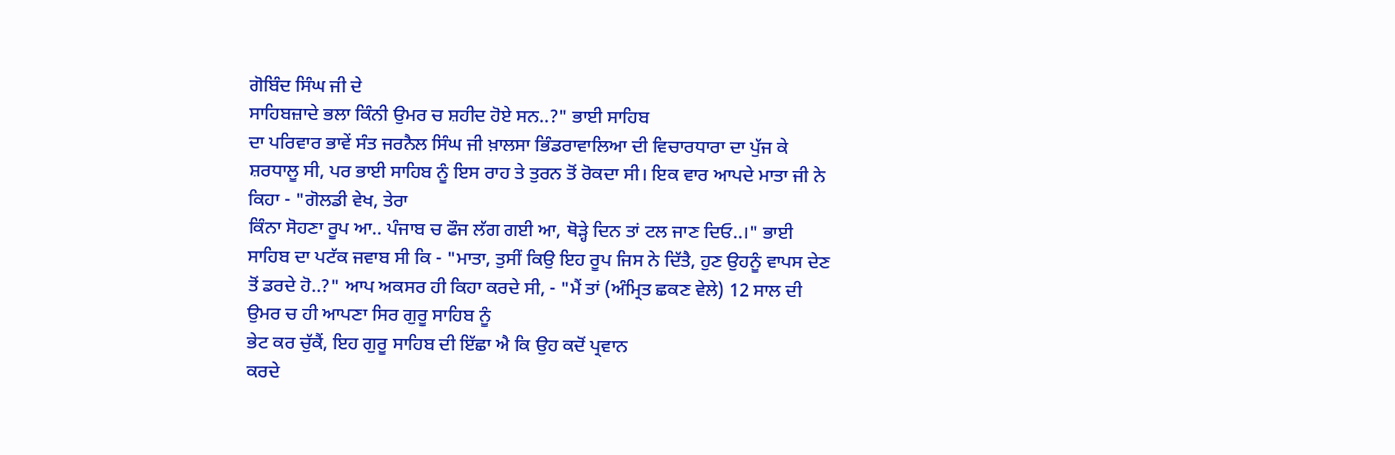ਗੋਬਿੰਦ ਸਿੰਘ ਜੀ ਦੇ
ਸਾਹਿਬਜ਼ਾਦੇ ਭਲਾ ਕਿੰਨੀ ਉਮਰ ਚ ਸ਼ਹੀਦ ਹੋਏ ਸਨ..?" ਭਾਈ ਸਾਹਿਬ
ਦਾ ਪਰਿਵਾਰ ਭਾਵੇਂ ਸੰਤ ਜਰਨੈਲ ਸਿੰਘ ਜੀ ਖ਼ਾਲਸਾ ਭਿੰਡਰਾਵਾਲਿਆ ਦੀ ਵਿਚਾਰਧਾਰਾ ਦਾ ਪੁੱਜ ਕੇ
ਸ਼ਰਧਾਲੂ ਸੀ, ਪਰ ਭਾਈ ਸਾਹਿਬ ਨੂੰ ਇਸ ਰਾਹ ਤੇ ਤੁਰਨ ਤੋਂ ਰੋਕਦਾ ਸੀ। ਇਕ ਵਾਰ ਆਪਦੇ ਮਾਤਾ ਜੀ ਨੇ ਕਿਹਾ - "ਗੋਲਡੀ ਵੇਖ, ਤੇਰਾ
ਕਿੰਨਾ ਸੋਹਣਾ ਰੂਪ ਆ.. ਪੰਜਾਬ ਚ ਫੌਜ ਲੱਗ ਗਈ ਆ, ਥੋਡ਼੍ਹੇ ਦਿਨ ਤਾਂ ਟਲ ਜਾਣ ਦਿਓ..।" ਭਾਈ ਸਾਹਿਬ ਦਾ ਪਟੱਕ ਜਵਾਬ ਸੀ ਕਿ - "ਮਾਤਾ, ਤੁਸੀਂ ਕਿਉ ਇਹ ਰੂਪ ਜਿਸ ਨੇ ਦਿੱਤੈ, ਹੁਣ ਉਹਨੂੰ ਵਾਪਸ ਦੇਣ ਤੋਂ ਡਰਦੇ ਹੋ..?" ਆਪ ਅਕਸਰ ਹੀ ਕਿਹਾ ਕਰਦੇ ਸੀ, - "ਮੈਂ ਤਾਂ (ਅੰਮ੍ਰਿਤ ਛਕਣ ਵੇਲੇ) 12 ਸਾਲ ਦੀ ਉਮਰ ਚ ਹੀ ਆਪਣਾ ਸਿਰ ਗੁਰੂ ਸਾਹਿਬ ਨੂੰ
ਭੇਟ ਕਰ ਚੁੱਕੈਂ, ਇਹ ਗੁਰੂ ਸਾਹਿਬ ਦੀ ਇੱਛਾ ਐ ਕਿ ਉਹ ਕਦੋਂ ਪ੍ਰਵਾਨ
ਕਰਦੇ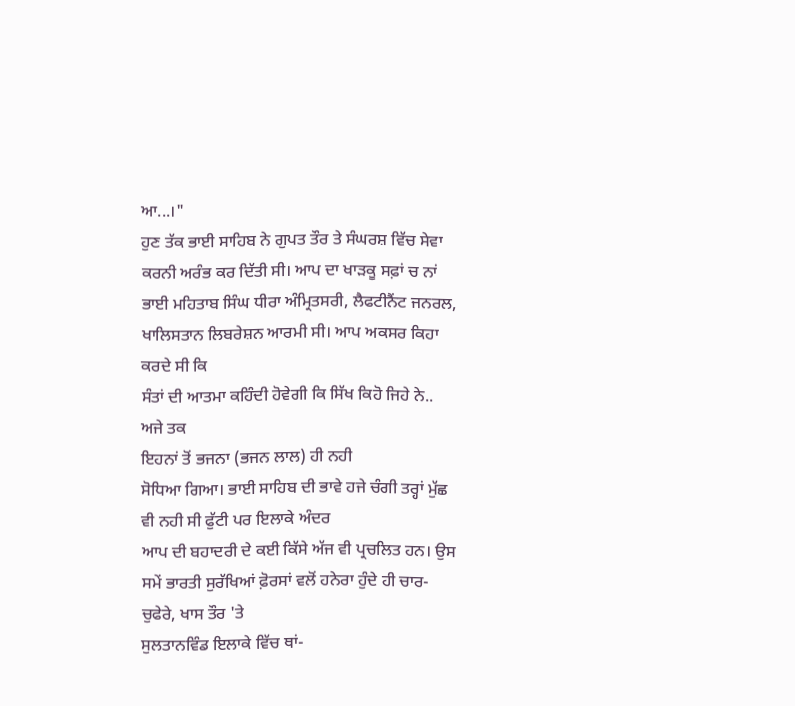ਆ...।"
ਹੁਣ ਤੱਕ ਭਾਈ ਸਾਹਿਬ ਨੇ ਗੁਪਤ ਤੌਰ ਤੇ ਸੰਘਰਸ਼ ਵਿੱਚ ਸੇਵਾ ਕਰਨੀ ਅਰੰਭ ਕਰ ਦਿੱਤੀ ਸੀ। ਆਪ ਦਾ ਖਾਡ਼ਕੂ ਸਫ਼ਾਂ ਚ ਨਾਂ ਭਾਈ ਮਹਿਤਾਬ ਸਿੰਘ ਧੀਰਾ ਅੰਮ੍ਰਿਤਸਰੀ, ਲੈਫਟੀਨੈਂਟ ਜਨਰਲ, ਖਾਲਿਸਤਾਨ ਲਿਬਰੇਸ਼ਨ ਆਰਮੀ ਸੀ। ਆਪ ਅਕਸਰ ਕਿਹਾ ਕਰਦੇ ਸੀ ਕਿ
ਸੰਤਾਂ ਦੀ ਆਤਮਾ ਕਹਿੰਦੀ ਹੋਵੇਗੀ ਕਿ ਸਿੱਖ ਕਿਹੋ ਜਿਹੇ ਨੇ.. ਅਜੇ ਤਕ
ਇਹਨਾਂ ਤੋਂ ਭਜਨਾ (ਭਜਨ ਲਾਲ) ਹੀ ਨਹੀ
ਸੋਧਿਆ ਗਿਆ। ਭਾਈ ਸਾਹਿਬ ਦੀ ਭਾਵੇ ਹਜੇ ਚੰਗੀ ਤਰ੍ਹਾਂ ਮੁੱਛ ਵੀ ਨਹੀ ਸੀ ਫੁੱਟੀ ਪਰ ਇਲਾਕੇ ਅੰਦਰ
ਆਪ ਦੀ ਬਹਾਦਰੀ ਦੇ ਕਈ ਕਿੱਸੇ ਅੱਜ ਵੀ ਪ੍ਰਚਲਿਤ ਹਨ। ਉਸ ਸਮੇਂ ਭਾਰਤੀ ਸੁਰੱਖਿਆਂ ਫ਼ੋਰਸਾਂ ਵਲੋਂ ਹਨੇਰਾ ਹੁੰਦੇ ਹੀ ਚਾਰ-ਚੁਫੇਰੇ, ਖਾਸ ਤੌਰ 'ਤੇ
ਸੁਲਤਾਨਵਿੰਡ ਇਲਾਕੇ ਵਿੱਚ ਥਾਂ-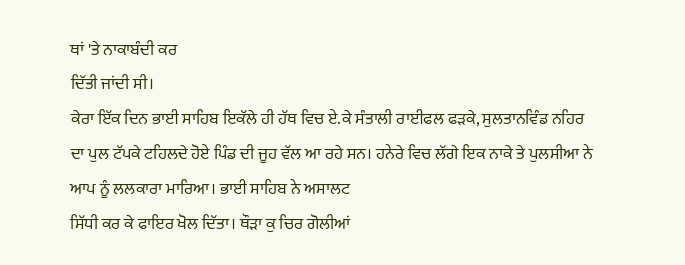ਥਾਂ 'ਤੇ ਨਾਕਾਬੰਦੀ ਕਰ
ਦਿੱਤੀ ਜਾਂਦੀ ਸੀ।
ਕੇਰਾ ਇੱਕ ਦਿਨ ਭਾਈ ਸਾਹਿਬ ਇਕੱਲੇ ਹੀ ਹੱਥ ਵਿਚ ਏ.ਕੇ ਸੰਤਾਲੀ ਰਾਈਫਲ ਫਡ਼ਕੇ, ਸੁਲਤਾਨਵਿੰਡ ਨਹਿਰ ਦਾ ਪੁਲ ਟੱਪਕੇ ਟਹਿਲਦੇ ਹੋਏ ਪਿੰਡ ਦੀ ਜੂਹ ਵੱਲ ਆ ਰਹੇ ਸਨ। ਹਨੇਰੇ ਵਿਚ ਲੱਗੇ ਇਕ ਨਾਕੇ ਤੇ ਪੁਲਸੀਆ ਨੇ ਆਪ ਨੂੰ ਲਲਕਾਰਾ ਮਾਰਿਆ। ਭਾਈ ਸਾਹਿਬ ਨੇ ਅਸਾਲਟ
ਸਿੱਧੀ ਕਰ ਕੇ ਫਾਇਰ ਖੋਲ ਦਿੱਤਾ। ਥੌਡ਼ਾ ਕੁ ਚਿਰ ਗੋਲੀਆਂ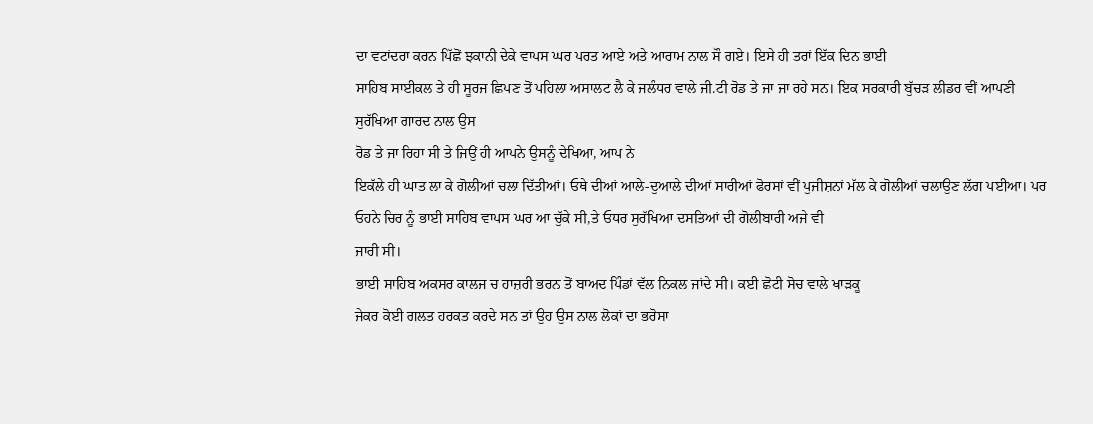ਦਾ ਵਟਾਂਦਰਾ ਕਰਨ ਪਿੱਛੋਂ ਝਕਾਨੀ ਦੇਕੇ ਵਾਪਸ ਘਰ ਪਰਤ ਆਏ ਅਤੇ ਆਰਾਮ ਨਾਲ ਸੌ ਗਏ। ਇਸੇ ਹੀ ਤਰਾਂ ਇੱਕ ਦਿਨ ਭਾਈ
ਸਾਹਿਬ ਸਾਈਕਲ ਤੇ ਹੀ ਸੂਰਜ ਛਿਪਣ ਤੋਂ ਪਹਿਲਾ ਅਸਾਲਟ ਲੈ ਕੇ ਜਲੰਧਰ ਵਾਲੇ ਜੀ.ਟੀ ਰੋਡ ਤੇ ਜਾ ਜਾ ਰਹੇ ਸਨ। ਇਕ ਸਰਕਾਰੀ ਬੁੱਚੜ ਲੀਡਰ ਵੀਂ ਆਪਣੀ ਸੁਰੱਖਿਆ ਗਾਰਦ ਨਾਲ ਉਸ
ਰੋਡ ਤੇ ਜਾ ਰਿਹਾ ਸੀ ਤੇ ਜਿਉਂ ਹੀ ਆਪਨੇ ਉਸਨੂੰ ਦੇਖਿਆ, ਆਪ ਨੇ
ਇਕੱਲੇ ਹੀ ਘਾਤ ਲਾ ਕੇ ਗੋਲੀਆਂ ਚਲਾ ਦਿੱਤੀਆਂ। ਓਥੇ ਦੀਆਂ ਆਲੇ-ਦੁਆਲੇ ਦੀਆਂ ਸਾਰੀਆਂ ਫੋਰਸਾਂ ਵੀਂ ਪੁਜੀਸ਼ਨਾਂ ਮੱਲ ਕੇ ਗੋਲੀਆਂ ਚਲਾਉਣ ਲੱਗ ਪਈਆ। ਪਰ ਓਹਨੇ ਚਿਰ ਨੂੰ ਭਾਈ ਸਾਹਿਬ ਵਾਪਸ ਘਰ ਆ ਚੁੱਕੇ ਸੀ,ਤੇ ਓਧਰ ਸੁਰੱਖਿਆ ਦਸਤਿਆਂ ਦੀ ਗੋਲੀਬਾਰੀ ਅਜੇ ਵੀ
ਜਾਰੀ ਸੀ।
ਭਾਈ ਸਾਹਿਬ ਅਕਸਰ ਕਾਲਜ ਚ ਹਾਜ਼ਰੀ ਭਰਨ ਤੋਂ ਬਾਅਦ ਪਿੰਡਾਂ ਵੱਲ ਨਿਕਲ ਜਾਂਦੇ ਸੀ। ਕਈ ਛੋਟੀ ਸੋਚ ਵਾਲੇ ਖਾੜਕੂ
ਜੇਕਰ ਕੋਈ ਗਲਤ ਹਰਕਤ ਕਰਦੇ ਸਨ ਤਾਂ ਉਹ ਉਸ ਨਾਲ ਲੋਕਾਂ ਦਾ ਭਰੋਸਾ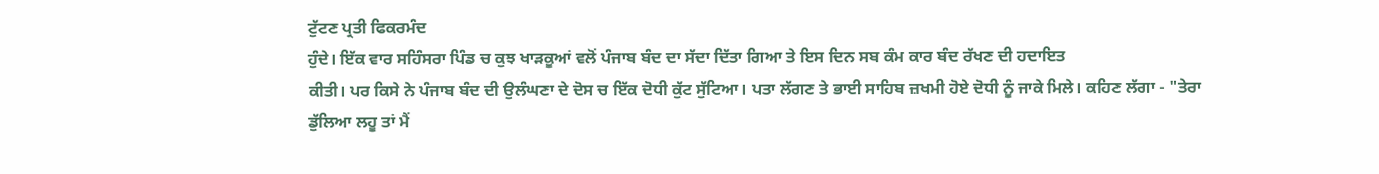ਟੁੱਟਣ ਪ੍ਰਤੀ ਫਿਕਰਮੰਦ
ਹੁੰਦੇ। ਇੱਕ ਵਾਰ ਸਹਿੰਸਰਾ ਪਿੰਡ ਚ ਕੁਝ ਖਾੜਕੂਆਂ ਵਲੋਂ ਪੰਜਾਬ ਬੰਦ ਦਾ ਸੱਦਾ ਦਿੱਤਾ ਗਿਆ ਤੇ ਇਸ ਦਿਨ ਸਬ ਕੰਮ ਕਾਰ ਬੰਦ ਰੱਖਣ ਦੀ ਹਦਾਇਤ
ਕੀਤੀ। ਪਰ ਕਿਸੇ ਨੇ ਪੰਜਾਬ ਬੰਦ ਦੀ ਉਲੰਘਣਾ ਦੇ ਦੋਸ ਚ ਇੱਕ ਦੋਧੀ ਕੁੱਟ ਸੁੱਟਿਆ। ਪਤਾ ਲੱਗਣ ਤੇ ਭਾਈ ਸਾਹਿਬ ਜ਼ਖਮੀ ਹੋਏ ਦੋਧੀ ਨੂੰ ਜਾਕੇ ਮਿਲੇ। ਕਹਿਣ ਲੱਗਾ - "ਤੇਰਾ ਡੁੱਲਿਆ ਲਹੂ ਤਾਂ ਮੈਂ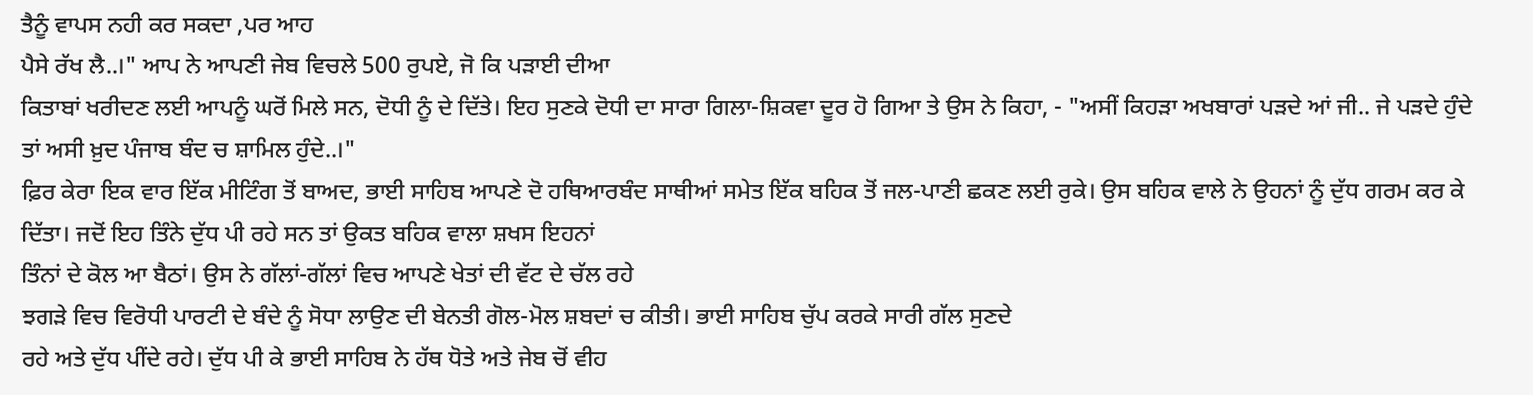ਤੈਨੂੰ ਵਾਪਸ ਨਹੀ ਕਰ ਸਕਦਾ ,ਪਰ ਆਹ
ਪੈਸੇ ਰੱਖ ਲੈ..।" ਆਪ ਨੇ ਆਪਣੀ ਜੇਬ ਵਿਚਲੇ 500 ਰੁਪਏ, ਜੋ ਕਿ ਪਡ਼ਾਈ ਦੀਆ
ਕਿਤਾਬਾਂ ਖਰੀਦਣ ਲਈ ਆਪਨੂੰ ਘਰੋਂ ਮਿਲੇ ਸਨ, ਦੋਧੀ ਨੂੰ ਦੇ ਦਿੱਤੇ। ਇਹ ਸੁਣਕੇ ਦੋਧੀ ਦਾ ਸਾਰਾ ਗਿਲਾ-ਸ਼ਿਕਵਾ ਦੂਰ ਹੋ ਗਿਆ ਤੇ ਉਸ ਨੇ ਕਿਹਾ, - "ਅਸੀਂ ਕਿਹਡ਼ਾ ਅਖਬਾਰਾਂ ਪੜਦੇ ਆਂ ਜੀ.. ਜੇ ਪੜਦੇ ਹੁੰਦੇ ਤਾਂ ਅਸੀ ਖ਼ੁਦ ਪੰਜਾਬ ਬੰਦ ਚ ਸ਼ਾਮਿਲ ਹੁੰਦੇ..।"
ਫ਼ਿਰ ਕੇਰਾ ਇਕ ਵਾਰ ਇੱਕ ਮੀਟਿੰਗ ਤੋਂ ਬਾਅਦ, ਭਾਈ ਸਾਹਿਬ ਆਪਣੇ ਦੋ ਹਥਿਆਰਬੰਦ ਸਾਥੀਆਂ ਸਮੇਤ ਇੱਕ ਬਹਿਕ ਤੋਂ ਜਲ-ਪਾਣੀ ਛਕਣ ਲਈ ਰੁਕੇ। ਉਸ ਬਹਿਕ ਵਾਲੇ ਨੇ ਉਹਨਾਂ ਨੂੰ ਦੁੱਧ ਗਰਮ ਕਰ ਕੇ ਦਿੱਤਾ। ਜਦੋਂ ਇਹ ਤਿੰਨੇ ਦੁੱਧ ਪੀ ਰਹੇ ਸਨ ਤਾਂ ਉਕਤ ਬਹਿਕ ਵਾਲਾ ਸ਼ਖਸ ਇਹਨਾਂ
ਤਿੰਨਾਂ ਦੇ ਕੋਲ ਆ ਬੈਠਾਂ। ਉਸ ਨੇ ਗੱਲਾਂ-ਗੱਲਾਂ ਵਿਚ ਆਪਣੇ ਖੇਤਾਂ ਦੀ ਵੱਟ ਦੇ ਚੱਲ ਰਹੇ
ਝਗਡ਼ੇ ਵਿਚ ਵਿਰੋਧੀ ਪਾਰਟੀ ਦੇ ਬੰਦੇ ਨੂੰ ਸੋਧਾ ਲਾਉਣ ਦੀ ਬੇਨਤੀ ਗੋਲ-ਮੋਲ ਸ਼ਬਦਾਂ ਚ ਕੀਤੀ। ਭਾਈ ਸਾਹਿਬ ਚੁੱਪ ਕਰਕੇ ਸਾਰੀ ਗੱਲ ਸੁਣਦੇ
ਰਹੇ ਅਤੇ ਦੁੱਧ ਪੀਂਦੇ ਰਹੇ। ਦੁੱਧ ਪੀ ਕੇ ਭਾਈ ਸਾਹਿਬ ਨੇ ਹੱਥ ਧੋਤੇ ਅਤੇ ਜੇਬ ਚੋਂ ਵੀਹ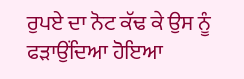ਰੁਪਏ ਦਾ ਨੋਟ ਕੱਢ ਕੇ ਉਸ ਨੂੰ ਫੜਾਉਂਦਿਆ ਹੋਇਆ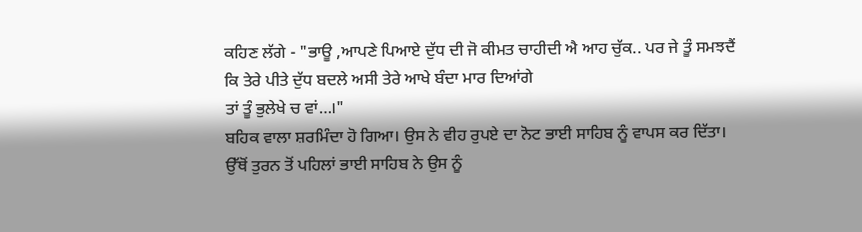ਕਹਿਣ ਲੱਗੇ - "ਭਾਊ ,ਆਪਣੇ ਪਿਆਏ ਦੁੱਧ ਦੀ ਜੋ ਕੀਮਤ ਚਾਹੀਦੀ ਐ ਆਹ ਚੁੱਕ.. ਪਰ ਜੇ ਤੂੰ ਸਮਝਦੈਂ ਕਿ ਤੇਰੇ ਪੀਤੇ ਦੁੱਧ ਬਦਲੇ ਅਸੀ ਤੇਰੇ ਆਖੇ ਬੰਦਾ ਮਾਰ ਦਿਆਂਗੇ
ਤਾਂ ਤੂੰ ਭੁਲੇਖੇ ਚ ਵਾਂ…।"
ਬਹਿਕ ਵਾਲਾ ਸ਼ਰਮਿੰਦਾ ਹੋ ਗਿਆ। ਉਸ ਨੇ ਵੀਹ ਰੁਪਏ ਦਾ ਨੋਟ ਭਾਈ ਸਾਹਿਬ ਨੂੰ ਵਾਪਸ ਕਰ ਦਿੱਤਾ। ਉੱਥੋਂ ਤੁਰਨ ਤੋਂ ਪਹਿਲਾਂ ਭਾਈ ਸਾਹਿਬ ਨੇ ਉਸ ਨੂੰ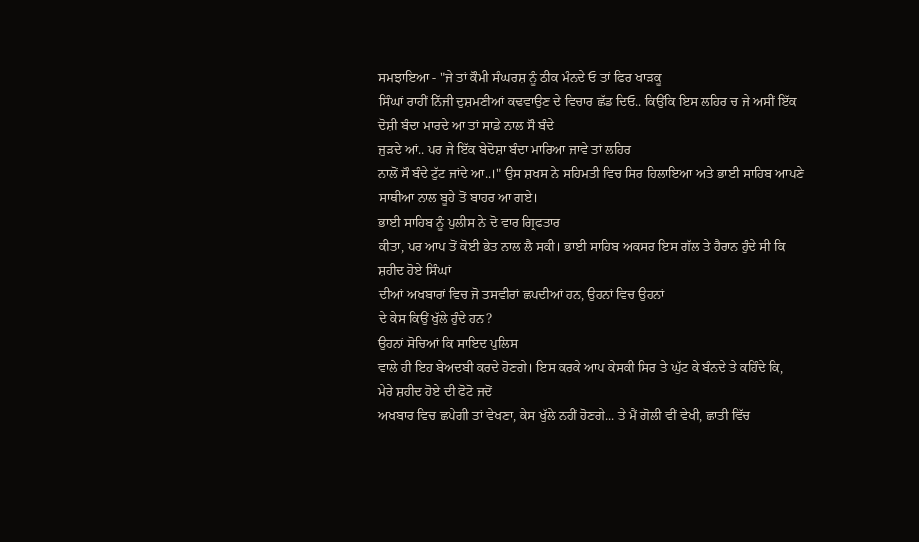ਸਮਝਾਇਆ - "ਜੇ ਤਾਂ ਕੌਮੀ ਸੰਘਰਸ਼ ਨੂੰ ਠੀਕ ਮੰਨਦੇ ਓ ਤਾਂ ਫਿਰ ਖਾੜਕੂ
ਸਿੰਘਾਂ ਰਾਹੀਂ ਨਿੱਜੀ ਦੁਸ਼ਮਣੀਆਂ ਕਢਵਾਉਣ ਦੇ ਵਿਚਾਰ ਛੱਡ ਦਿਓ.. ਕਿਉਂਕਿ ਇਸ ਲਹਿਰ ਚ ਜੇ ਅਸੀਂ ਇੱਕ ਦੋਸ਼ੀ ਬੰਦਾ ਮਾਰਦੇ ਆ ਤਾਂ ਸਾਡੇ ਨਾਲ ਸੌ ਬੰਦੇ
ਜੁੜਦੇ ਆਂ.. ਪਰ ਜੇ ਇੱਕ ਬੇਦੋਸ਼ਾ ਬੰਦਾ ਮਾਰਿਆ ਜਾਵੇ ਤਾਂ ਲਹਿਰ
ਨਾਲੋਂ ਸੌ ਬੰਦੇ ਟੁੱਟ ਜਾਂਦੇ ਆ..।" ਉਸ ਸ਼ਖਸ ਨੇ ਸਹਿਮਤੀ ਵਿਚ ਸਿਰ ਹਿਲਾਇਆ ਅਤੇ ਭਾਈ ਸਾਹਿਬ ਆਪਣੇ ਸਾਥੀਆ ਨਾਲ ਬੂਹੇ ਤੋਂ ਬਾਹਰ ਆ ਗਏ।
ਭਾਈ ਸਾਹਿਬ ਨੂੰ ਪੁਲੀਸ ਨੇ ਦੋ ਵਾਰ ਗ੍ਰਿਫਤਾਰ
ਕੀਤਾ, ਪਰ ਆਪ ਤੋਂ ਕੋਈ ਭੇਤ ਨਾਲ ਲੈ ਸਕੀ। ਭਾਈ ਸਾਹਿਬ ਅਕਸਰ ਇਸ ਗੱਲ ਤੇ ਹੈਰਾਨ ਹੁੰਦੇ ਸੀ ਕਿ ਸ਼ਹੀਦ ਹੋਏ ਸਿੰਘਾਂ
ਦੀਆਂ ਅਖਬਾਰਾਂ ਵਿਚ ਜੋ ਤਸਵੀਰਾਂ ਛਪਦੀਆਂ ਹਨ, ਉਹਨਾਂ ਵਿਚ ਉਹਨਾਂ
ਦੇ ਕੇਸ ਕਿਉਂ ਖੁੱਲੇ ਹੁੰਦੇ ਹਨ?
ਉਹਨਾਂ ਸੋਚਿਆਂ ਕਿ ਸਾਇਦ ਪੁਲਿਸ
ਵਾਲੇ ਹੀ ਇਹ ਬੇਅਦਬੀ ਕਰਦੇ ਹੋਣਗੇ। ਇਸ ਕਰਕੇ ਆਪ ਕੇਸਕੀ ਸਿਰ ਤੇ ਘੁੱਟ ਕੇ ਬੰਨਦੇ ਤੇ ਕਹਿੰਦੇ ਕਿ,
ਮੇਰੇ ਸ਼ਹੀਦ ਹੋਏ ਦੀ ਫੋਟੋ ਜਦੋਂ
ਅਖਬਾਰ ਵਿਚ ਛਪੇਗੀ ਤਾਂ ਵੇਖਣਾ, ਕੇਸ ਖੁੱਲੇ ਨਹੀਂ ਹੋਣਗੇ... ਤੇ ਮੈਂ ਗੋਲੀ ਵੀਂ ਵੇਖੀ, ਛਾਤੀ ਵਿੱਚ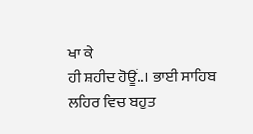ਖਾ ਕੇ
ਹੀ ਸ਼ਹੀਦ ਹੋਊਂ..। ਭਾਈ ਸਾਹਿਬ ਲਹਿਰ ਵਿਚ ਬਹੁਤ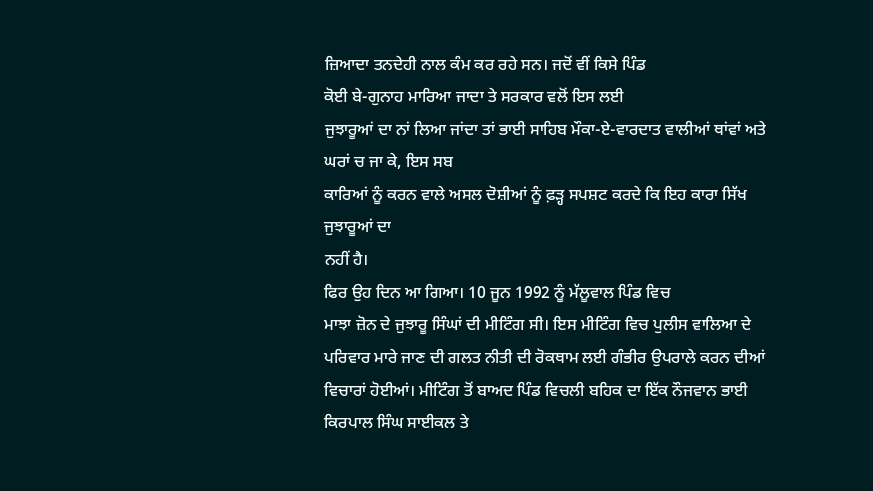ਜ਼ਿਆਦਾ ਤਨਦੇਹੀ ਨਾਲ ਕੰਮ ਕਰ ਰਹੇ ਸਨ। ਜਦੋਂ ਵੀਂ ਕਿਸੇ ਪਿੰਡ
ਕੋਈ ਬੇ-ਗੁਨਾਹ ਮਾਰਿਆ ਜਾਦਾ ਤੇ ਸਰਕਾਰ ਵਲੋਂ ਇਸ ਲਈ
ਜੁਝਾਰੂਆਂ ਦਾ ਨਾਂ ਲਿਆ ਜਾਂਦਾ ਤਾਂ ਭਾਈ ਸਾਹਿਬ ਮੌਕਾ-ਏ-ਵਾਰਦਾਤ ਵਾਲੀਆਂ ਥਾਂਵਾਂ ਅਤੇ ਘਰਾਂ ਚ ਜਾ ਕੇ, ਇਸ ਸਬ
ਕਾਰਿਆਂ ਨੂੰ ਕਰਨ ਵਾਲੇ ਅਸਲ ਦੋਸ਼ੀਆਂ ਨੂੰ ਫ਼ੜ੍ਹ ਸਪਸ਼ਟ ਕਰਦੇ ਕਿ ਇਹ ਕਾਰਾ ਸਿੱਖ ਜੁਝਾਰੂਆਂ ਦਾ
ਨਹੀਂ ਹੈ।
ਫਿਰ ਉਹ ਦਿਨ ਆ ਗਿਆ। 10 ਜੂਨ 1992 ਨੂੰ ਮੱਲੂਵਾਲ ਪਿੰਡ ਵਿਚ
ਮਾਝਾ ਜ਼ੋਨ ਦੇ ਜੁਝਾਰੂ ਸਿੰਘਾਂ ਦੀ ਮੀਟਿੰਗ ਸੀ। ਇਸ ਮੀਟਿੰਗ ਵਿਚ ਪੁਲੀਸ ਵਾਲਿਆ ਦੇ
ਪਰਿਵਾਰ ਮਾਰੇ ਜਾਣ ਦੀ ਗਲਤ ਨੀਤੀ ਦੀ ਰੋਕਥਾਮ ਲਈ ਗੰਭੀਰ ਉਪਰਾਲੇ ਕਰਨ ਦੀਆਂ ਵਿਚਾਰਾਂ ਹੋਈਆਂ। ਮੀਟਿੰਗ ਤੋਂ ਬਾਅਦ ਪਿੰਡ ਵਿਚਲੀ ਬਹਿਕ ਦਾ ਇੱਕ ਨੌਜਵਾਨ ਭਾਈ ਕਿਰਪਾਲ ਸਿੰਘ ਸਾਈਕਲ ਤੇ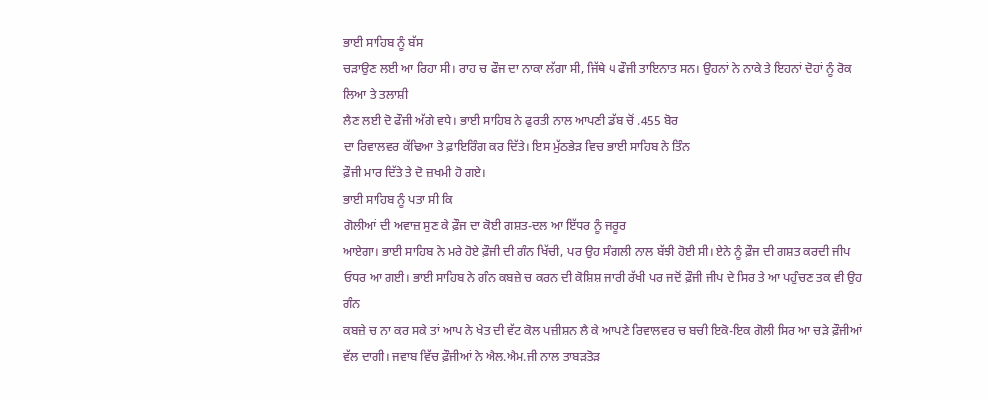ਭਾਈ ਸਾਹਿਬ ਨੂੰ ਬੱਸ
ਚਡ਼ਾਉਣ ਲਈ ਆ ਰਿਹਾ ਸੀ। ਰਾਹ ਚ ਫੌਜ ਦਾ ਨਾਕਾ ਲੱਗਾ ਸੀ, ਜਿੱਥੇ ੫ ਫੌਜੀ ਤਾਇਨਾਤ ਸਨ। ਉਹਨਾਂ ਨੇ ਨਾਕੇ ਤੇ ਇਹਨਾਂ ਦੋਹਾਂ ਨੂੰ ਰੋਕ ਲਿਆ ਤੇ ਤਲਾਸ਼ੀ
ਲੈਣ ਲਈ ਦੋ ਫੌਜੀ ਅੱਗੇ ਵਧੇ। ਭਾਈ ਸਾਹਿਬ ਨੇ ਫੁਰਤੀ ਨਾਲ ਆਪਣੀ ਡੱਬ ਚੋਂ .455 ਬੋਰ
ਦਾ ਰਿਵਾਲਵਰ ਕੱਢਿਆ ਤੇ ਫ਼ਾਇਰਿੰਗ ਕਰ ਦਿੱਤੇ। ਇਸ ਮੁੱਠਭੇੜ ਵਿਚ ਭਾਈ ਸਾਹਿਬ ਨੇ ਤਿੰਨ
ਫ਼ੌਜੀ ਮਾਰ ਦਿੱਤੇ ਤੇ ਦੋ ਜ਼ਖਮੀ ਹੋ ਗਏ।
ਭਾਈ ਸਾਹਿਬ ਨੂੰ ਪਤਾ ਸੀ ਕਿ
ਗੋਲੀਆਂ ਦੀ ਅਵਾਜ਼ ਸੁਣ ਕੇ ਫ਼ੌਜ ਦਾ ਕੋਈ ਗਸ਼ਤ-ਦਲ ਆ ਇੱਧਰ ਨੂੰ ਜਰੂਰ
ਆਏਗਾ। ਭਾਈ ਸਾਹਿਬ ਨੇ ਮਰੇ ਹੋਏ ਫ਼ੌਜੀ ਦੀ ਗੰਨ ਖਿੱਚੀ, ਪਰ ਉਹ ਸੰਗਲੀ ਨਾਲ ਬੱਝੀ ਹੋਈ ਸੀ। ਏਨੇ ਨੂੰ ਫ਼ੌਜ ਦੀ ਗਸ਼ਤ ਕਰਦੀ ਜੀਪ ਓਧਰ ਆ ਗਈ। ਭਾਈ ਸਾਹਿਬ ਨੇ ਗੰਨ ਕਬਜ਼ੇ ਚ ਕਰਨ ਦੀ ਕੋਸ਼ਿਸ਼ ਜਾਰੀ ਰੱਖੀ ਪਰ ਜਦੋਂ ਫ਼ੌਜੀ ਜੀਪ ਦੇ ਸਿਰ ਤੇ ਆ ਪਹੁੰਚਣ ਤਕ ਵੀ ਉਹ ਗੰਨ
ਕਬਜ਼ੇ ਚ ਨਾ ਕਰ ਸਕੇ ਤਾਂ ਆਪ ਨੇ ਖੇਤ ਦੀ ਵੱਟ ਕੋਲ ਪਜ਼ੀਸ਼ਨ ਲੈ ਕੇ ਆਪਣੇ ਰਿਵਾਲਵਰ ਚ ਬਚੀ ਇਕੋ-ਇਕ ਗੋਲੀ ਸਿਰ ਆ ਚਡ਼ੇ ਫ਼ੌਜੀਆਂ ਵੱਲ ਦਾਗੀ। ਜਵਾਬ ਵਿੱਚ ਫ਼ੌਜੀਆਂ ਨੇ ਐਲ.ਐਮ.ਜੀ ਨਾਲ ਤਾਬੜਤੋੜ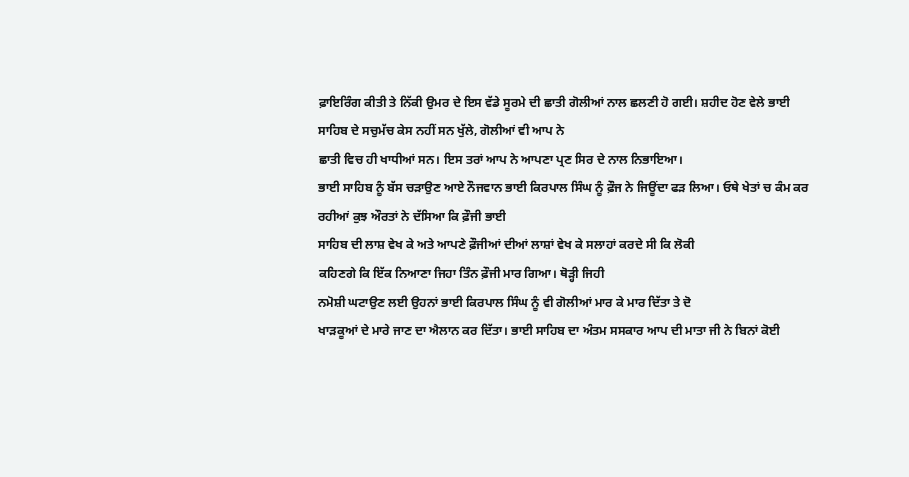ਫ਼ਾਇਰਿੰਗ ਕੀਤੀ ਤੇ ਨਿੱਕੀ ਉਮਰ ਦੇ ਇਸ ਵੱਡੇ ਸੂਰਮੇ ਦੀ ਛਾਤੀ ਗੋਲੀਆਂ ਨਾਲ ਛਲਣੀ ਹੋ ਗਈ। ਸ਼ਹੀਦ ਹੋਣ ਵੇਲੇ ਭਾਈ ਸਾਹਿਬ ਦੇ ਸਚੁਮੱਚ ਕੇਸ ਨਹੀਂ ਸਨ ਖੁੱਲੇ, ਗੋਲੀਆਂ ਵੀ ਆਪ ਨੇ
ਛਾਤੀ ਵਿਚ ਹੀ ਖਾਧੀਆਂ ਸਨ। ਇਸ ਤਰਾਂ ਆਪ ਨੇ ਆਪਣਾ ਪ੍ਰਣ ਸਿਰ ਦੇ ਨਾਲ ਨਿਭਾਇਆ।
ਭਾਈ ਸਾਹਿਬ ਨੂੰ ਬੱਸ ਚਡ਼ਾਉਣ ਆਏ ਨੌਜਵਾਨ ਭਾਈ ਕਿਰਪਾਲ ਸਿੰਘ ਨੂੰ ਫ਼ੌਜ ਨੇ ਜਿਊਂਦਾ ਫੜ ਲਿਆ। ਓਥੇ ਖੇਤਾਂ ਚ ਕੰਮ ਕਰ ਰਹੀਆਂ ਕੁਝ ਔਰਤਾਂ ਨੇ ਦੱਸਿਆ ਕਿ ਫ਼ੌਜੀ ਭਾਈ
ਸਾਹਿਬ ਦੀ ਲਾਸ਼ ਵੇਖ ਕੇ ਅਤੇ ਆਪਣੇ ਫ਼ੌਜੀਆਂ ਦੀਆਂ ਲਾਸ਼ਾਂ ਵੇਖ ਕੇ ਸਲਾਹਾਂ ਕਰਦੇ ਸੀ ਕਿ ਲੋਕੀ
ਕਹਿਣਗੇ ਕਿ ਇੱਕ ਨਿਆਣਾ ਜਿਹਾ ਤਿੰਨ ਫ਼ੌਜੀ ਮਾਰ ਗਿਆ। ਥੋਡ਼੍ਹੀ ਜਿਹੀ
ਨਮੋਸ਼ੀ ਘਟਾਉਣ ਲਈ ਉਹਨਾਂ ਭਾਈ ਕਿਰਪਾਲ ਸਿੰਘ ਨੂੰ ਵੀ ਗੋਲੀਆਂ ਮਾਰ ਕੇ ਮਾਰ ਦਿੱਤਾ ਤੇ ਦੋ
ਖਾੜਕੂਆਂ ਦੇ ਮਾਰੇ ਜਾਣ ਦਾ ਐਲਾਨ ਕਰ ਦਿੱਤਾ। ਭਾਈ ਸਾਹਿਬ ਦਾ ਅੰਤਮ ਸਸਕਾਰ ਆਪ ਦੀ ਮਾਤਾ ਜੀ ਨੇ ਬਿਨਾਂ ਕੋਈ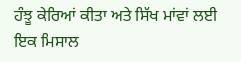ਹੰਝੂ ਕੇਰਿਆਂ ਕੀਤਾ ਅਤੇ ਸਿੱਖ ਮਾਂਵਾਂ ਲਈ
ਇਕ ਮਿਸਾਲ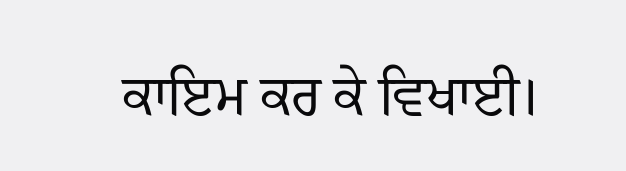ਕਾਇਮ ਕਰ ਕੇ ਵਿਖਾਈ।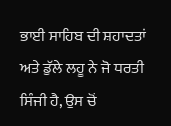ਭਾਈ ਸਾਹਿਬ ਦੀ ਸ਼ਹਾਦਤਾਂ ਅਤੇ ਡੁੱਲੇ ਲਹੂ ਨੇ ਜੋ ਧਰਤੀ ਸਿੰਜੀ ਹੈ, ਉਸ ਚੋਂ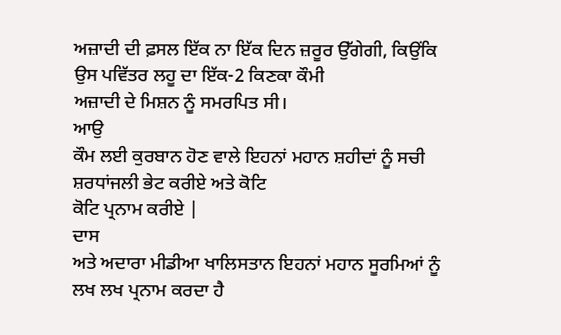ਅਜ਼ਾਦੀ ਦੀ ਫ਼ਸਲ ਇੱਕ ਨਾ ਇੱਕ ਦਿਨ ਜ਼ਰੂਰ ਉੱਗੇਗੀ, ਕਿਉਂਕਿ ਉਸ ਪਵਿੱਤਰ ਲਹੂ ਦਾ ਇੱਕ-2 ਕਿਣਕਾ ਕੌਮੀ
ਅਜ਼ਾਦੀ ਦੇ ਮਿਸ਼ਨ ਨੂੰ ਸਮਰਪਿਤ ਸੀ।
ਆਉ
ਕੌਮ ਲਈ ਕੁਰਬਾਨ ਹੋਣ ਵਾਲੇ ਇਹਨਾਂ ਮਹਾਨ ਸ਼ਹੀਦਾਂ ਨੂੰ ਸਚੀ ਸ਼ਰਧਾਂਜਲੀ ਭੇਟ ਕਰੀਏ ਅਤੇ ਕੋਟਿ
ਕੋਟਿ ਪ੍ਰਨਾਮ ਕਰੀਏ |
ਦਾਸ
ਅਤੇ ਅਦਾਰਾ ਮੀਡੀਆ ਖਾਲਿਸਤਾਨ ਇਹਨਾਂ ਮਹਾਨ ਸੂਰਮਿਆਂ ਨੂੰ ਲਖ ਲਖ ਪ੍ਰਨਾਮ ਕਰਦਾ ਹੈ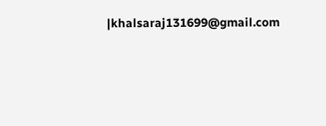|khalsaraj131699@gmail.com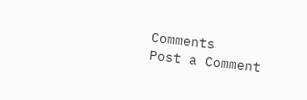Comments
Post a Comment